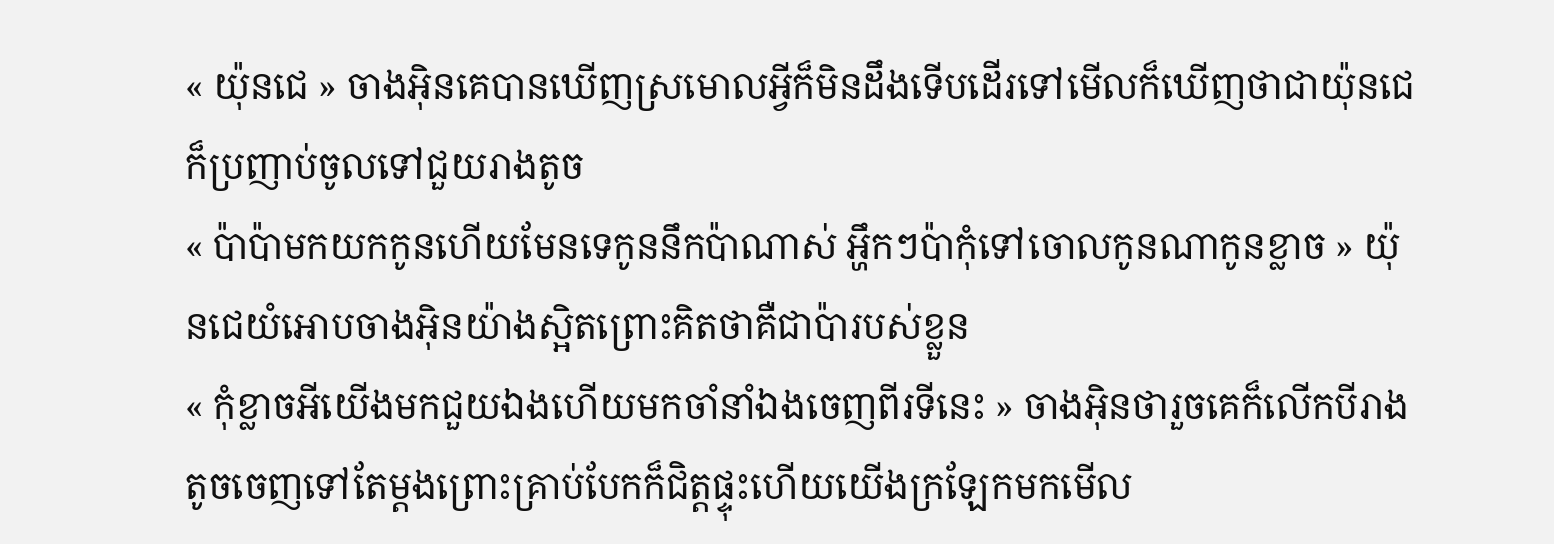« យ៉ុនជេ » ចាងអ៊ិនគេបានឃើញស្រមោលអ្វីក៏មិនដឹងទើបដើរទៅមើលក៏ឃើញថាជាយ៉ុនជេក៏ប្រញាប់ចូលទៅជួយរាងតូច
« ប៉ាប៉ាមកយកកូនហើយមែនទេកូននឹកប៉ាណាស់ អ្ហឹកៗប៉ាកុំទៅចោលកូនណាកូនខ្លាច » យ៉ុនជេយំអោបចាងអ៊ិនយ៉ាងស្អិតព្រោះគិតថាគឺជាប៉ារបស់ខ្លួន
« កុំខ្លាចអីយើងមកជួយឯងហើយមកចាំនាំឯងចេញពីរទីនេះ » ចាងអ៊ិនថារួចគេក៏លើកបីរាងតូចចេញទៅតែម្តងព្រោះគ្រាប់បែកក៏ជិត្តផ្ទុះហើយយើងក្រឡែកមកមើល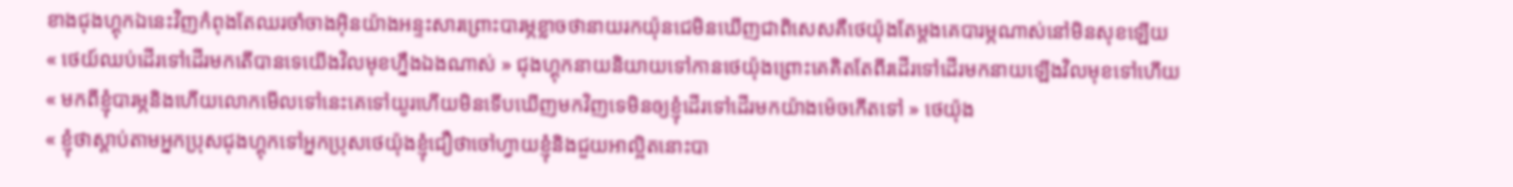ខាងជុងហ្គុកឯនេះវិញកំពុងតែឈរចាំចាងអ៊ិនយ៉ាងអន្ទះសារព្រោះបារម្ភខ្លាចថានាយរកយ៉ុនជេមិនឃើញជាពិសេសគឺថេយ៉ុងតែម្តងគេបារម្ភណាស់នៅមិនសុខឡើយ
« ថេយ៍ឈប់ដើរទៅដើរមកតើបានទេយើងវិលមុខហ្នឹងឯងណាស់ » ជុងហ្គុកនាយនិយាយទៅកានថេយ៉ុងព្រោះគេគិតតែពីរដើរទៅដើរមកនាយឡើងវិលមុខទៅហើយ
« មកពីខ្ញុំបារម្ភនិងហើយលោកមើលទៅនេះគេទៅយូរហើយមិនទើបឃើញមកវិញទេមិនឲ្យខ្ញុំដើរទៅដើរមកយ៉ាងម៉េចកើតទៅ » ថេយ៉ុង
« ខ្ញុំថាស្តាប់តាមអ្នកប្រុសជុងហ្គុកទៅអ្នកប្រុសថេយ៉ុងខ្ញុំជឿថាចៅហ្វាយខ្ញុំនិងជួយអាល្អិតនោះបា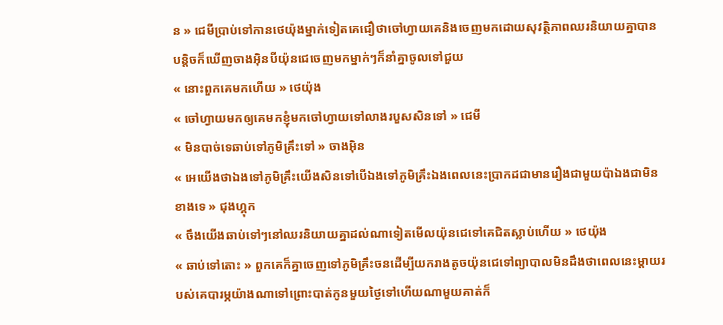ន » ជេមីប្រាប់ទៅកានថេយ៉ុងម្នាក់ទៀតគេជឿថាចៅហ្វាយគេនិងចេញមកដោយសុវត្ថិភាពឈរនិយាយគ្នាបានបន្តិចក៏ឃើញចាងអ៊ិនបីយ៉ុនជេចេញមកម្នាក់ៗក៏នាំគ្នាចូលទៅជួយ
« នោះពួកគេមកហើយ » ថេយ៉ុង
« ចៅហ្វាយមកឲ្យគេមកខ្ញុំមកចៅហ្វាយទៅលាងរបួសសិនទៅ » ជេមី
« មិនបាច់ទេឆាប់ទៅភូមិគ្រឹះទៅ » ចាងអ៊ិន
« អេយើងថាឯងទៅភូមិគ្រឹះយើងសិនទៅបើឯងទៅភូមិគ្រឹះឯងពេលនេះប្រាកដជាមានរឿងជាមួយប៉ាឯងជាមិនខាងទេ » ជុងហ្គុក
« ចឹងយើងឆាប់ទៅៗនៅឈរនិយាយគ្នាដល់ណាទៀតមើលយ៉ុនជេទៅគេជិតស្លាប់ហើយ » ថេយ៉ុង
« ឆាប់ទៅតោះ » ពួកគេក៏គ្នាចេញទៅភូមិគ្រឹះចនដើម្បីយករាងតូចយ៉ុនជេទៅព្យាបាលមិនដឹងថាពេលនេះម្ដាយរបស់គេបារម្ភយ៉ាងណាទៅព្រោះបាត់កូនមួយថ្ងៃទៅហើយណាមួយគាត់ក៏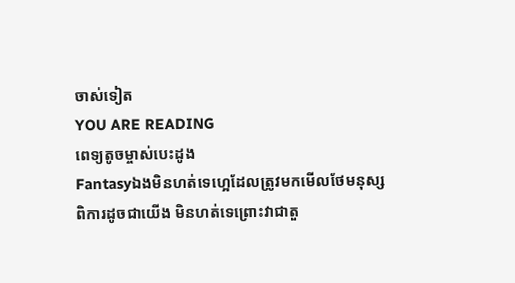ចាស់ទៀត
YOU ARE READING
ពេទ្យតូចម្ចាស់បេះដូង
Fantasyឯងមិនហត់ទេហ្អេដែលត្រូវមកមើលថែមនុស្សពិការដូចជាយើង មិនហត់ទេព្រោះវាជាតួ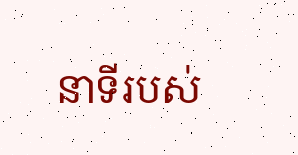នាទីរបស់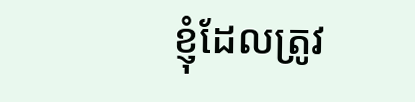ខ្ញុំដែលត្រូវ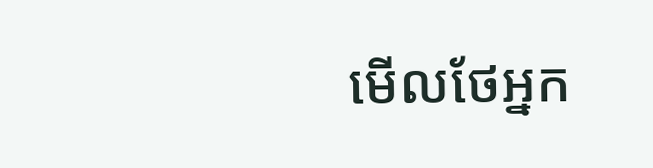មើលថែអ្នក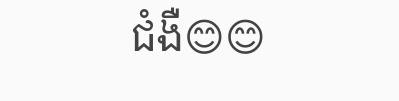ជំងឺ😊😊